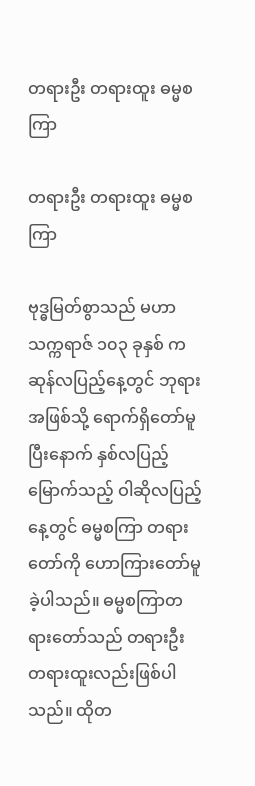တရားဦး တရားထူး ဓမ္မစကြာ

တရားဦး တရားထူး ဓမ္မစကြာ

ဗုဒ္ဓမြတ်စွာသည် မဟာသက္ကရာဇ် ၁၀၃ ခုနှစ် ကဆုန်လပြည့်နေ့တွင် ဘုရားအဖြစ်သို့ ရောက်ရှိတော်မူ ပြီးနောက် နှစ်လပြည့်မြောက်သည့် ဝါဆိုလပြည့်နေ့တွင် ဓမ္မစကြာ တရားတော်ကို ဟောကြားတော်မူခဲ့ပါသည်။ ဓမ္မစကြာတရားတော်သည် တရားဦး တရားထူးလည်းဖြစ်ပါသည်။ ထိုတ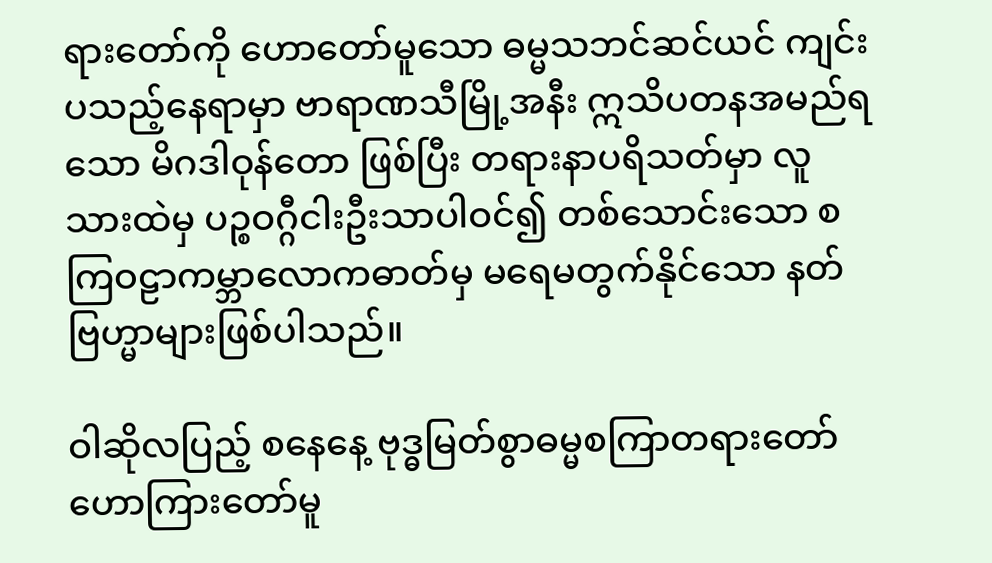ရားတော်ကို ဟောတော်မူသော ဓမ္မသဘင်ဆင်ယင် ကျင်းပသည့်နေရာမှာ ဗာရာဏသီမြို့အနီး ဣသိပတနအမည်ရသော မိဂဒါဝုန်တော ဖြစ်ပြီး တရားနာပရိသတ်မှာ လူသားထဲမှ ပဉ္စဝဂ္ဂီငါးဦးသာပါဝင်၍ တစ်သောင်းသော စကြဝဠာကမ္ဘာလောကဓာတ်မှ မရေမတွက်နိုင်သော နတ်ဗြဟ္မာများဖြစ်ပါသည်။

ဝါဆိုလပြည့် စနေနေ့ ဗုဒ္ဓမြတ်စွာဓမ္မစကြာတရားတော်ဟောကြားတော်မူ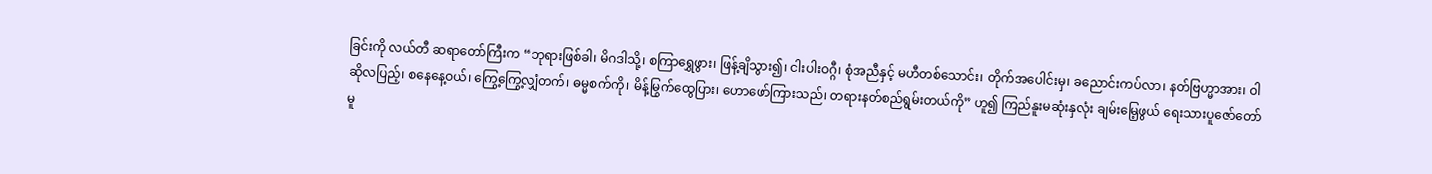ခြင်းကို လယ်တီ ဆရာတော်ကြီးက “ဘုရားဖြစ်ခါ၊ မိဂဒါသို့၊ စကြာရွှေဖွား၊ ဖြန့်ချိသွား၍၊ ငါးပါးဝဂ္ဂီ၊ စုံအညီနှင့် မဟီတစ်သောင်း၊ တိုက်အပေါင်းမှ၊ ခညောင်းကပ်လာ၊ နတ်ဗြဟ္မာအား၊ ဝါဆိုလပြည့်၊ စနေနေ့ဝယ်၊ ကြွေ့ကြွေ့လျှံတက်၊ ဓမ္မစက်ကို၊ မိန့်မြွက်ထွေပြား၊ ဟောဖော်ကြားသည်၊ တရားနတ်စည်ရွမ်းတယ်ကို” ဟူ၍ ကြည်နူးမဆုံးနှလုံး ချမ်းမြေ့ဖွယ် ရေးသားပူဇော်တော်မူ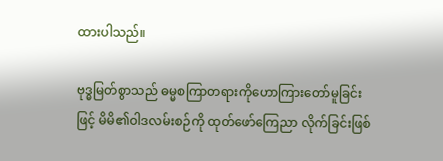ထားပါသည်။

ဗုဒ္ဓမြတ်စွာသည် ဓမ္မစကြာတရားကိုဟောကြားတော်မူခြင်းဖြင့် မိမိ၏ဝါဒလမ်းစဉ်ကို ထုတ်ဖော်ကြေညာ လိုက်ခြင်းဖြစ်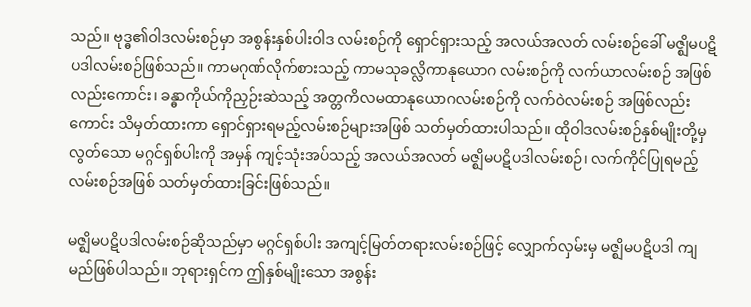သည်။ ဗုဒ္ဓ၏ဝါဒလမ်းစဉ်မှာ အစွန်းနှစ်ပါးဝါဒ လမ်းစဉ်ကို ရှောင်ရှားသည့် အလယ်အလတ် လမ်းစဉ်ခေါ် မဇ္ဈိမပဋိပဒါလမ်းစဉ်ဖြစ်သည်။ ကာမဂုဏ်လိုက်စားသည့် ကာမသုခလ္လိကာနုယောဂ လမ်းစဉ်ကို လက်ယာလမ်းစဉ် အဖြစ်လည်းကောင်း၊ ခန္ဓာကိုယ်ကိုညှဉ်းဆဲသည့် အတ္တကိလမထာနုယောဂလမ်းစဉ်ကို လက်ဝဲလမ်းစဉ် အဖြစ်လည်းကောင်း သိမှတ်ထားကာ ရှောင်ရှားရမည့်လမ်းစဉ်များအဖြစ် သတ်မှတ်ထားပါသည်။ ထိုဝါဒလမ်းစဉ်နှစ်မျိုးတို့မှလွတ်သော မဂ္ဂင်ရှစ်ပါးကို အမှန် ကျင့်သုံးအပ်သည့် အလယ်အလတ် မဇ္ဈိမပဋိပဒါလမ်းစဉ်၊ လက်ကိုင်ပြုရမည့် လမ်းစဉ်အဖြစ် သတ်မှတ်ထားခြင်းဖြစ်သည်။

မဇ္ဈိမပဋိပဒါလမ်းစဉ်ဆိုသည်မှာ မဂ္ဂင်ရှစ်ပါး အကျင့်မြတ်တရားလမ်းစဉ်ဖြင့် လျှောက်လှမ်းမှ မဇ္ဈိမပဋိပဒါ ကျမည်ဖြစ်ပါသည်။ ဘုရားရှင်က ဤနှစ်မျိုးသော အစွန်း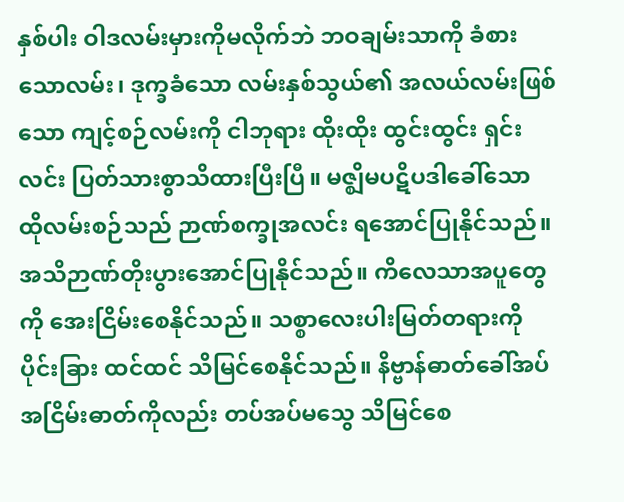နှစ်ပါး ဝါဒလမ်းမှားကိုမလိုက်ဘဲ ဘဝချမ်းသာကို ခံစားသောလမ်း၊ ဒုက္ခခံသော လမ်းနှစ်သွယ်၏ အလယ်လမ်းဖြစ်သော ကျင့်စဉ်လမ်းကို ငါဘုရား ထိုးထိုး ထွင်းထွင်း ရှင်းလင်း ပြတ်သားစွာသိထားပြီးပြီ။ မဇ္ဈိမပဋိပဒါခေါ်သော ထိုလမ်းစဉ်သည် ဉာဏ်စက္ခုအလင်း ရအောင်ပြုနိုင်သည်။ အသိဉာဏ်တိုးပွားအောင်ပြုနိုင်သည်။ ကိလေသာအပူတွေကို အေးငြိမ်းစေနိုင်သည်။ သစ္စာလေးပါးမြတ်တရားကို ပိုင်းခြား ထင်ထင် သိမြင်စေနိုင်သည်။ နိဗ္ဗာန်ဓာတ်ခေါ်အပ် အငြိမ်းဓာတ်ကိုလည်း တပ်အပ်မသွေ သိမြင်စေ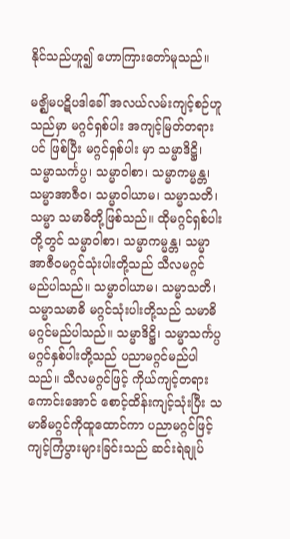နိုင်သည်ဟူ၍ ဟောကြားတော်မူသည်။

မဇ္ဈိမပဋိပဒါခေါ် အလယ်လမ်းကျင့်စဉ်ဟူသည်မှာ မဂ္ဂင်ရှစ်ပါး အကျင့်မြတ်တရားပင် ဖြစ်ပြီး မဂ္ဂင်ရှစ်ပါး မှာ သမ္မာဒိဋ္ဌိ၊ သမ္မာသင်္ကပ္ပ၊ သမ္မာဝါစာ၊ သမ္မာကမ္မန္တ၊ သမ္မာအာဇီဝ၊ သမ္မာဝါယာမ၊ သမ္မာသတိ၊ သမ္မာ သမာဓိတို့ဖြစ်သည်။ ထိုမဂ္ဂင်ရှစ်ပါးတို့တွင် သမ္မာဝါစာ၊ သမ္မာကမ္မန္တ၊ သမ္မာအာဇီဝမဂ္ဂင်သုံးပါးတို့သည် သီလမဂ္ဂင်မည်ပါသည်။ သမ္မာဝါယာမ၊ သမ္မာသတိ၊ သမ္မာသမာဓိ မဂ္ဂင်သုံးပါးတို့သည် သမာဓိမဂ္ဂင်မည်ပါသည်။ သမ္မာဒိဋ္ဌိ၊ သမ္မာသင်္ကပ္ပ မဂ္ဂင်နှစ်ပါးတို့သည် ပညာမဂ္ဂင်မည်ပါသည်။ သီလမဂ္ဂင်ဖြင့် ကိုယ်ကျင့်တရား ကောင်းအောင် စောင့်ထိန်းကျင့်သုံးပြီး သမာဓိမဂ္ဂင်ကိုထူထောင်ကာ ပညာမဂ္ဂင်ဖြင့် ကျင့်ကြံပွားများခြင်းသည် ဆင်းရဲချုပ်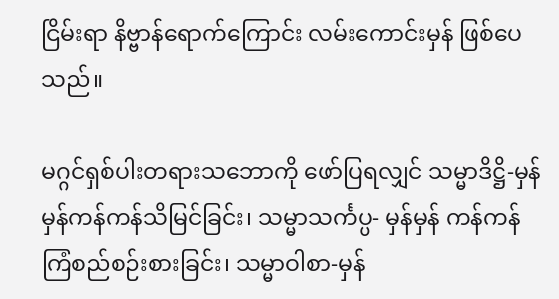ငြိမ်းရာ နိဗ္ဗာန်ရောက်ကြောင်း လမ်းကောင်းမှန် ဖြစ်ပေသည်။

မဂ္ဂင်ရှစ်ပါးတရားသဘောကို ဖော်ပြရလျှင် သမ္မာဒိဋ္ဌိ-မှန်မှန်ကန်ကန်သိမြင်ခြင်း၊ သမ္မာသင်္ကပ္ပ- မှန်မှန် ကန်ကန်ကြံစည်စဉ်းစားခြင်း၊ သမ္မာဝါစာ-မှန်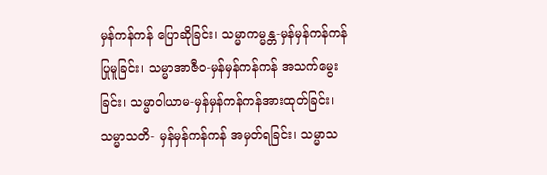မှန်ကန်ကန် ပြောဆိုခြင်း၊ သမ္မာကမ္မန္တ-မှန်မှန်ကန်ကန်ပြုမူခြင်း၊ သမ္မာအာဇီဝ-မှန်မှန်ကန်ကန် အသက်မွေးခြင်း၊ သမ္မာဝါယာမ-မှန်မှန်ကန်ကန်အားထုတ်ခြင်း၊ သမ္မာသတိ- မှန်မှန်ကန်ကန် အမှတ်ရခြင်း၊ သမ္မာသ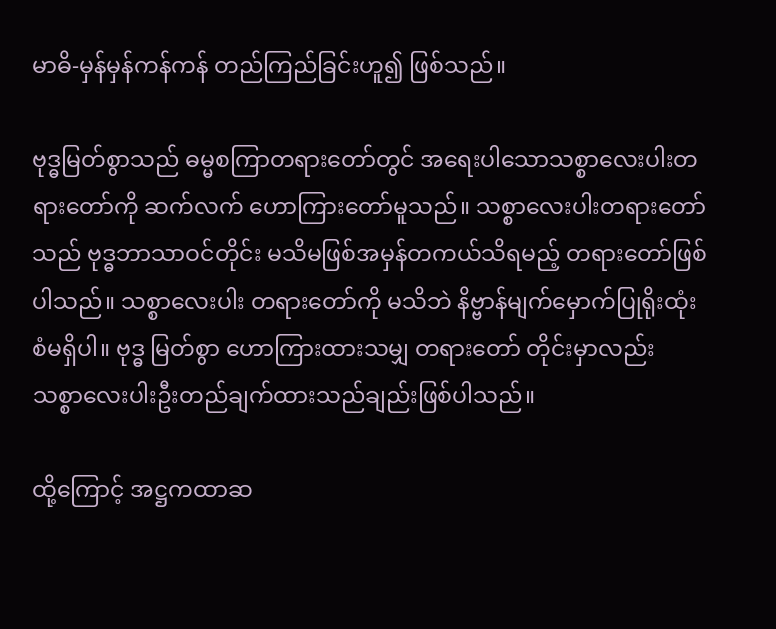မာဓိ-မှန်မှန်ကန်ကန် တည်ကြည်ခြင်းဟူ၍ ဖြစ်သည်။

ဗုဒ္ဓမြတ်စွာသည် ဓမ္မစကြာတရားတော်တွင် အရေးပါသောသစ္စာလေးပါးတရားတော်ကို ဆက်လက် ဟောကြားတော်မူသည်။ သစ္စာလေးပါးတရားတော်သည် ဗုဒ္ဓဘာသာဝင်တိုင်း မသိမဖြစ်အမှန်တကယ်သိရမည့် တရားတော်ဖြစ်ပါသည်။ သစ္စာလေးပါး တရားတော်ကို မသိဘဲ နိဗ္ဗာန်မျက်မှောက်ပြုရိုးထုံးစံမရှိပါ။ ဗုဒ္ဓ မြတ်စွာ ဟောကြားထားသမျှ တရားတော် တိုင်းမှာလည်း သစ္စာလေးပါးဦးတည်ချက်ထားသည်ချည်းဖြစ်ပါသည်။

ထို့ကြောင့် အဋ္ဌကထာဆ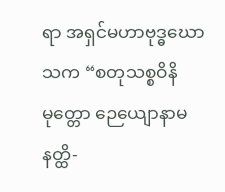ရာ အရှင်မဟာဗုဒ္ဓဃောသက “စတုသစ္စဝိနိမုတ္တော ဉေယျောနာမနတ္ထိ-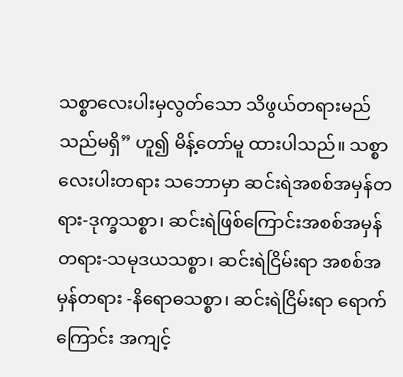သစ္စာလေးပါးမှလွတ်သော သိဖွယ်တရားမည်သည်မရှိ” ဟူ၍ မိန့်တော်မူ ထားပါသည်။ သစ္စာလေးပါးတရား သဘောမှာ ဆင်းရဲအစစ်အမှန်တရား-ဒုက္ခသစ္စာ၊ ဆင်းရဲဖြစ်ကြောင်းအစစ်အမှန်တရား-သမုဒယသစ္စာ၊ ဆင်းရဲငြိမ်းရာ အစစ်အမှန်တရား -နိရောဓသစ္စာ၊ ဆင်းရဲငြိမ်းရာ ရောက်ကြောင်း အကျင့်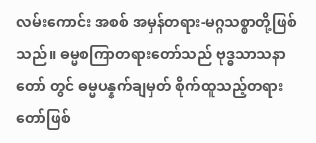လမ်းကောင်း အစစ် အမှန်တရား-မဂ္ဂသစ္စာတို့ဖြစ်သည်။ ဓမ္မစကြာတရားတော်သည် ဗုဒ္ဓသာသနာတော် တွင် ဓမ္မပန္နက်ချမှတ် စိုက်ထူသည့်တရားတော်ဖြစ်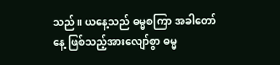သည်။ ယနေ့သည် ဓမ္မစကြာ အခါတော်နေ့ ဖြစ်သည့်အားလျော်စွာ ဓမ္မ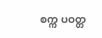စက္က ပဝတ္တ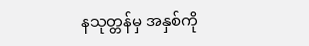နသုတ္တန်မှ အနှစ်ကို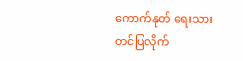ကောက်နုတ် ရေးသားတင်ပြလိုက်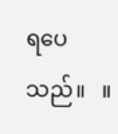ရပေသည်။   ။